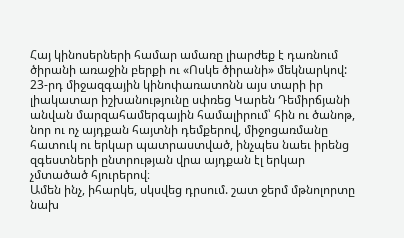Հայ կինոսերների համար ամառը լիարժեք է դառնում ծիրանի առաջին բերքի ու «Ոսկե ծիրանի» մեկնարկով: 23-րդ միջազգային կինոփառատոնն այս տարի իր լիակատար իշխանությունը սփռեց Կարեն Դեմիրճյանի անվան մարզահամերգային համալիրում՝ հին ու ծանոթ, նոր ու ոչ այդքան հայտնի դեմքերով, միջոցառմանը հատուկ ու երկար պատրաստված, ինչպես նաեւ իրենց զգեստների ընտրության վրա այդքան էլ երկար չմտածած հյուրերով։
Ամեն ինչ, իհարկե, սկսվեց դրսում. շատ ջերմ մթնոլորտը նախ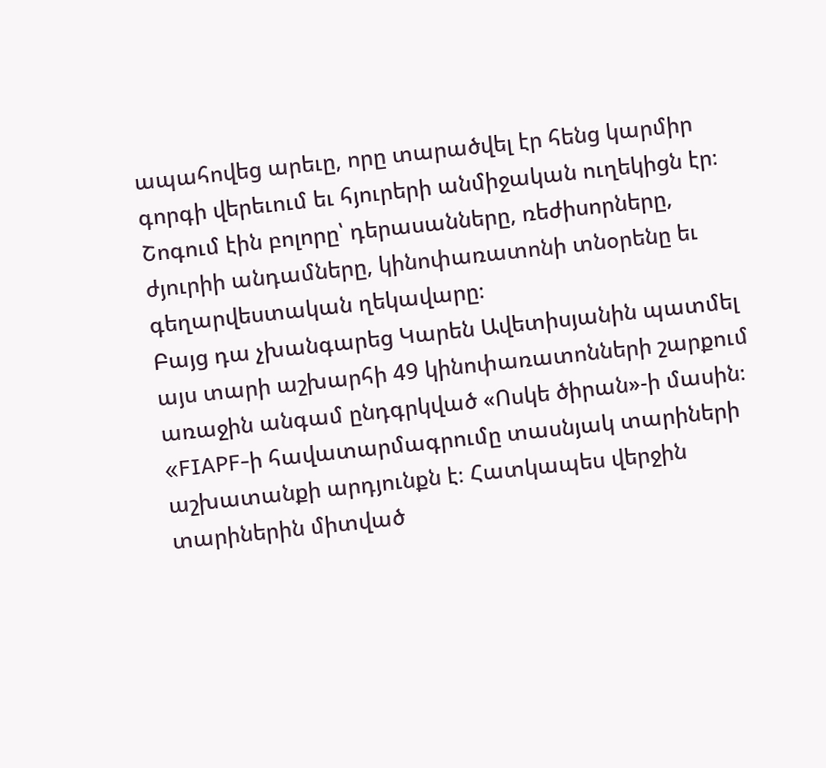ապահովեց արեւը, որը տարածվել էր հենց կարմիր գորգի վերեւում եւ հյուրերի անմիջական ուղեկիցն էր։ Շոգում էին բոլորը՝ դերասանները, ռեժիսորները, ժյուրիի անդամները, կինոփառատոնի տնօրենը եւ գեղարվեստական ղեկավարը։
Բայց դա չխանգարեց Կարեն Ավետիսյանին պատմել այս տարի աշխարհի 49 կինոփառատոնների շարքում առաջին անգամ ընդգրկված «Ոսկե ծիրան»-ի մասին։
«FIAPF-ի հավատարմագրումը տասնյակ տարիների աշխատանքի արդյունքն է։ Հատկապես վերջին տարիներին միտված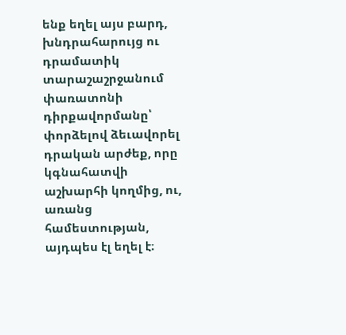ենք եղել այս բարդ, խնդրահարույց ու դրամատիկ տարաշաշրջանում փառատոնի դիրքավորմանը՝ փորձելով ձեւավորել դրական արժեք, որը կգնահատվի աշխարհի կողմից, ու, առանց համեստության, այդպես էլ եղել է։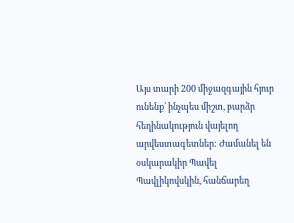Այս տարի 200 միջազգային հյուր ունենք՝ ինչպես միշտ, բարձր հեղինակություն վայելող արվեստագետներ: Ժամանել են օսկարակիր Պավել Պավլիկովսկին, հանճարեղ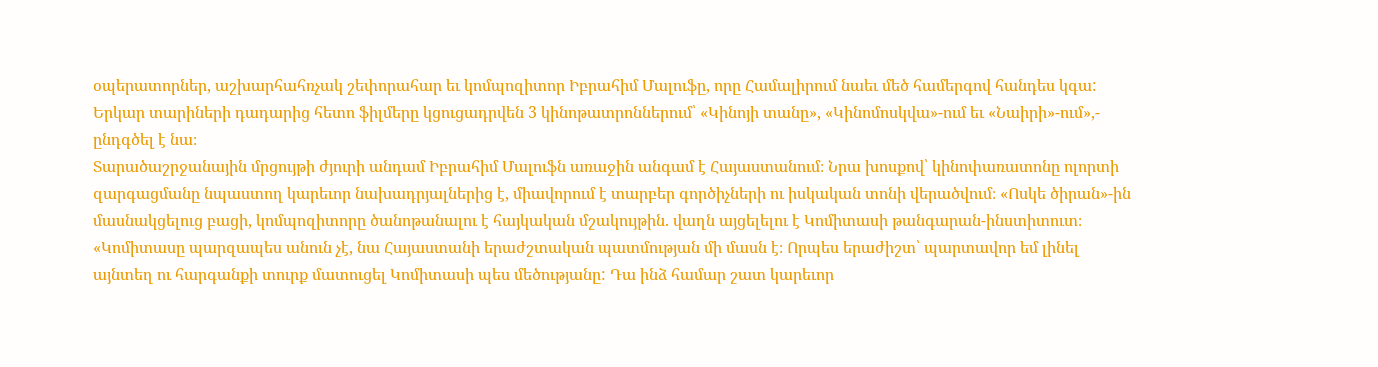օպերատորներ, աշխարհահռչակ շեփորահար եւ կոմպոզիտոր Իբրահիմ Մալուֆը, որը Համալիրում նաեւ մեծ համերգով հանդես կգա: Երկար տարիների դադարից հետո ֆիլմերը կցուցադրվեն 3 կինոթատրոններում՝ «Կինոյի տանը», «Կինոմոսկվա»-ում եւ «Նաիրի»-ում»,- ընդգծել է նա։
Տարածաշրջանային մրցույթի ժյուրի անդամ Իբրահիմ Մալուֆն առաջին անգամ է Հայաստանում։ Նրա խոսքով՝ կինոփառատոնը ոլորտի զարգացմանը նպաստող կարեւոր նախադրյալներից է, միավորում է տարբեր գործիչների ու իսկական տոնի վերածվում։ «Ոսկե ծիրան»-ին մասնակցելուց բացի, կոմպոզիտորը ծանոթանալու է հայկական մշակույթին. վաղն այցելելու է Կոմիտասի թանգարան-ինստիտուտ։
«Կոմիտասը պարզապես անուն չէ, նա Հայաստանի երաժշտական պատմության մի մասն է։ Որպես երաժիշտ՝ պարտավոր եմ լինել այնտեղ ու հարգանքի տուրք մատուցել Կոմիտասի պես մեծությանը: Դա ինձ համար շատ կարեւոր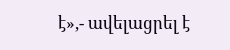է»,- ավելացրել է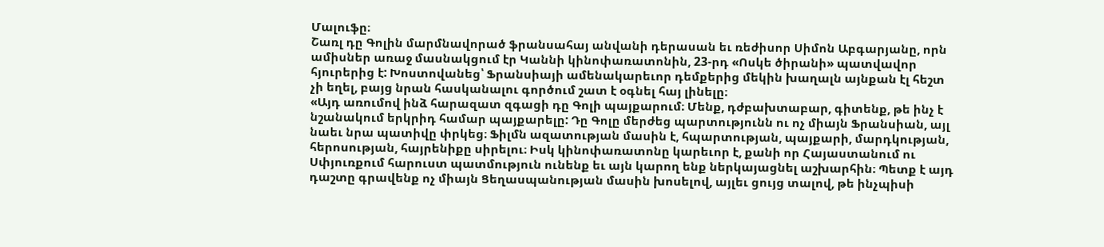Մալուֆը։
Շառլ դը Գոլին մարմնավորած ֆրանսահայ անվանի դերասան եւ ռեժիսոր Սիմոն Աբգարյանը, որն ամիսներ առաջ մասնակցում էր Կաննի կինոփառատոնին, 23-րդ «Ոսկե ծիրանի» պատվավոր հյուրերից է: Խոստովանեց՝ Ֆրանսիայի ամենակարեւոր դեմքերից մեկին խաղալն այնքան էլ հեշտ չի եղել, բայց նրան հասկանալու գործում շատ է օգնել հայ լինելը։
«Այդ առումով ինձ հարազատ զգացի դը Գոլի պայքարում։ Մենք, դժբախտաբար, գիտենք, թե ինչ է նշանակում երկրիդ համար պայքարելը: Դը Գոլը մերժեց պարտությունն ու ոչ միայն Ֆրանսիան, այլ նաեւ նրա պատիվը փրկեց։ Ֆիլմն ազատության մասին է, հպարտության, պայքարի, մարդկության, հերոսության, հայրենիքը սիրելու։ Իսկ կինոփառատոնը կարեւոր է, քանի որ Հայաստանում ու Սփյուռքում հարուստ պատմություն ունենք եւ այն կարող ենք ներկայացնել աշխարհին։ Պետք է այդ դաշտը գրավենք ոչ միայն Ցեղասպանության մասին խոսելով, այլեւ ցույց տալով, թե ինչպիսի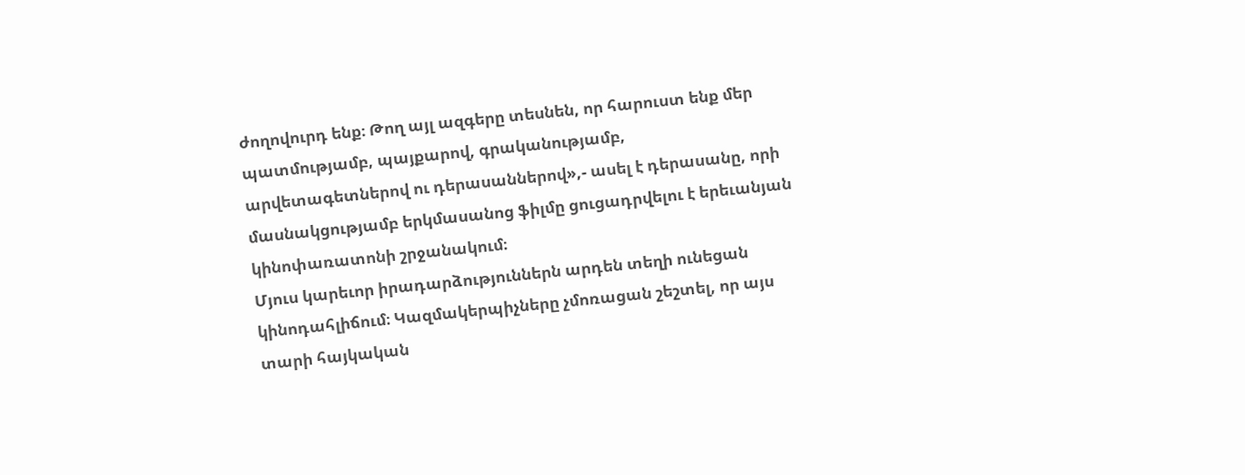ժողովուրդ ենք։ Թող այլ ազգերը տեսնեն, որ հարուստ ենք մեր պատմությամբ, պայքարով, գրականությամբ, արվետագետներով ու դերասաններով»,- ասել է դերասանը, որի մասնակցությամբ երկմասանոց ֆիլմը ցուցադրվելու է երեւանյան կինոփառատոնի շրջանակում։
Մյուս կարեւոր իրադարձություններն արդեն տեղի ունեցան կինոդահլիճում։ Կազմակերպիչները չմոռացան շեշտել, որ այս տարի հայկական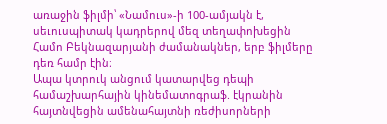առաջին ֆիլմի՝ «Նամուս»-ի 100-ամյակն է, սեւուսպիտակ կադրերով մեզ տեղափոխեցին Համո Բեկնազարյանի ժամանակներ, երբ ֆիլմերը դեռ համր էին։
Ապա կտրուկ անցում կատարվեց դեպի համաշխարհային կինեմատոգրաֆ. էկրանին հայտնվեցին ամենահայտնի ռեժիսորների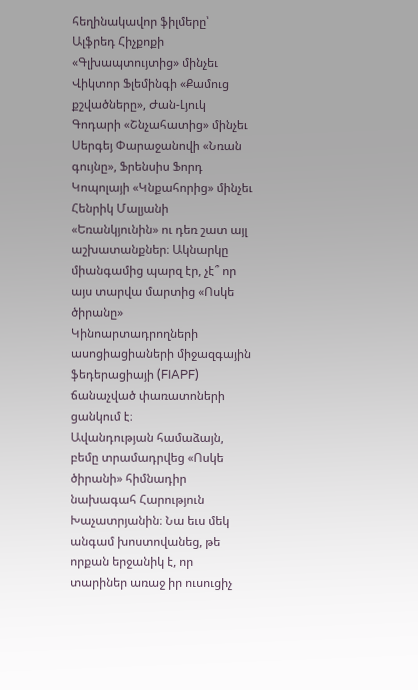հեղինակավոր ֆիլմերը՝ Ալֆրեդ Հիչքոքի «Գլխապտույտից» մինչեւ Վիկտոր Ֆլեմինգի «Քամուց քշվածները», Ժան-Լյուկ Գոդարի «Շնչահատից» մինչեւ Սերգեյ Փարաջանովի «Նռան գույնը», Ֆրենսիս Ֆորդ Կոպոլայի «Կնքահորից» մինչեւ Հենրիկ Մալյանի «Եռանկյունին» ու դեռ շատ այլ աշխատանքներ։ Ակնարկը միանգամից պարզ էր, չէ՞ որ այս տարվա մարտից «Ոսկե ծիրանը» Կինոարտադրողների ասոցիացիաների միջազգային ֆեդերացիայի (FIAPF) ճանաչված փառատոների ցանկում է։
Ավանդության համաձայն, բեմը տրամադրվեց «Ոսկե ծիրանի» հիմնադիր նախագահ Հարություն Խաչատրյանին։ Նա եւս մեկ անգամ խոստովանեց, թե որքան երջանիկ է, որ տարիներ առաջ իր ուսուցիչ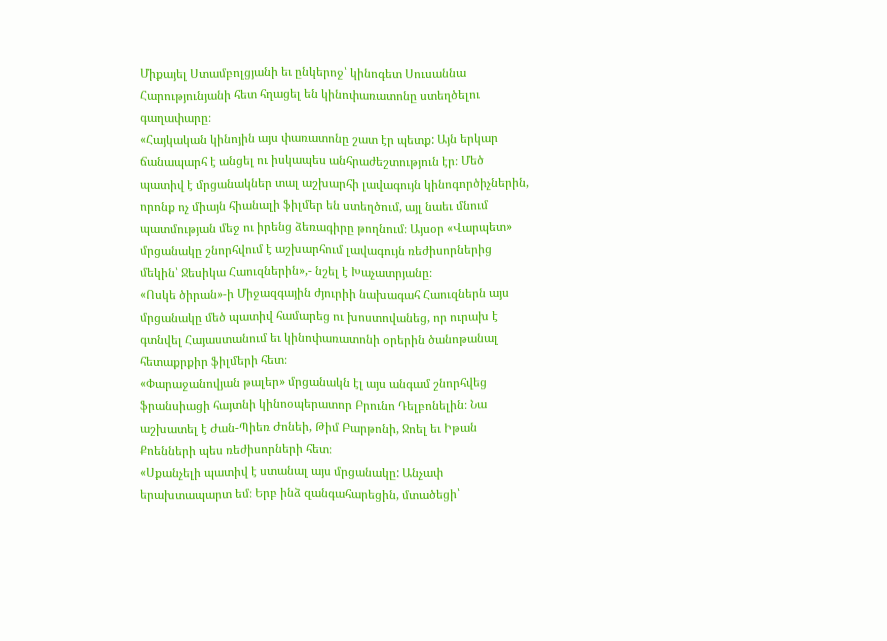Միքայել Ստամբոլցյանի եւ ընկերոջ՝ կինոգետ Սուսաննա Հարությունյանի հետ հղացել են կինոփառատոնը ստեղծելու գաղափարը։
«Հայկական կինոյին այս փառատոնը շատ էր պետք: Այն երկար ճանապարհ է անցել ու իսկապես անհրաժեշտություն էր։ Մեծ պատիվ է մրցանակներ տալ աշխարհի լավագույն կինոգործիչներին, որոնք ոչ միայն հիանալի ֆիլմեր են ստեղծում, այլ նաեւ մնում պատմության մեջ ու իրենց ձեռագիրը թողնում։ Այսօր «Վարպետ» մրցանակը շնորհվում է աշխարհում լավագույն ռեժիսորներից մեկին՝ Ջեսիկա Հաուզներին»,- նշել է Խաչատրյանը։
«Ոսկե ծիրան»-ի Միջազգային ժյուրիի նախագահ Հաուզներն այս մրցանակը մեծ պատիվ համարեց ու խոստովանեց, որ ուրախ է գտնվել Հայաստանում եւ կինոփառատոնի օրերին ծանոթանալ հետաքրքիր ֆիլմերի հետ։
«Փարաջանովյան թալեր» մրցանակն էլ այս անգամ շնորհվեց ֆրանսիացի հայտնի կինոօպերատոր Բրունո Դելբոնելին։ Նա աշխատել է Ժան-Պիեռ Ժոնեի, Թիմ Բարթոնի, Ջոել եւ Իթան Քոենների պես ռեժիսորների հետ։
«Սքանչելի պատիվ է ստանալ այս մրցանակը: Անչափ երախտապարտ եմ։ Երբ ինձ զանգահարեցին, մտածեցի՝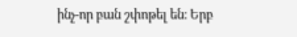ինչ-որ բան շփոթել են։ Երբ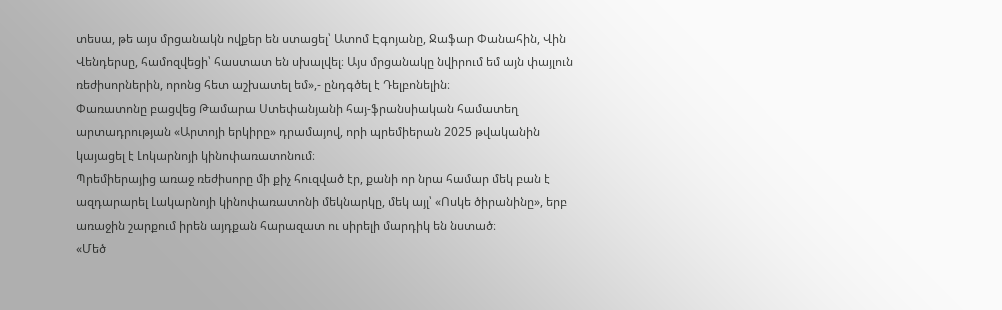տեսա, թե այս մրցանակն ովքեր են ստացել՝ Ատոմ Էգոյանը, Ջաֆար Փանահին, Վին Վենդերսը, համոզվեցի՝ հաստատ են սխալվել։ Այս մրցանակը նվիրում եմ այն փայլուն ռեժիսորներին, որոնց հետ աշխատել եմ»,- ընդգծել է Դելբոնելին։
Փառատոնը բացվեց Թամարա Ստեփանյանի հայ-ֆրանսիական համատեղ արտադրության «Արտոյի երկիրը» դրամայով, որի պրեմիերան 2025 թվականին կայացել է Լոկարնոյի կինոփառատոնում։
Պրեմիերայից առաջ ռեժիսորը մի քիչ հուզված էր, քանի որ նրա համար մեկ բան է ազդարարել Լակարնոյի կինոփառատոնի մեկնարկը, մեկ այլ՝ «Ոսկե ծիրանինը», երբ առաջին շարքում իրեն այդքան հարազատ ու սիրելի մարդիկ են նստած։
«Մեծ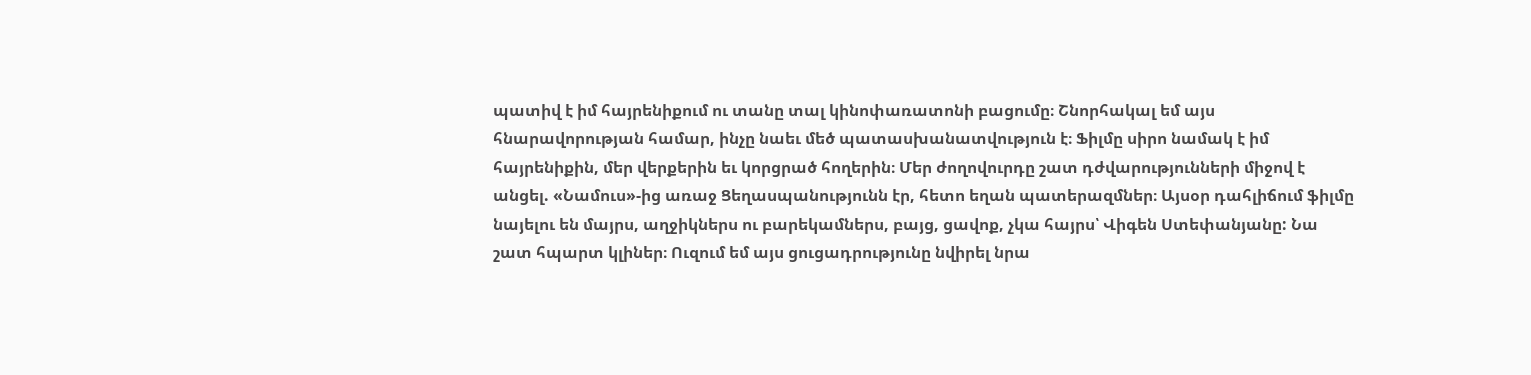պատիվ է իմ հայրենիքում ու տանը տալ կինոփառատոնի բացումը։ Շնորհակալ եմ այս հնարավորության համար, ինչը նաեւ մեծ պատասխանատվություն է։ Ֆիլմը սիրո նամակ է իմ հայրենիքին, մեր վերքերին եւ կորցրած հողերին։ Մեր ժողովուրդը շատ դժվարությունների միջով է անցել. «Նամուս»-ից առաջ Ցեղասպանությունն էր, հետո եղան պատերազմներ։ Այսօր դահլիճում ֆիլմը նայելու են մայրս, աղջիկներս ու բարեկամներս, բայց, ցավոք, չկա հայրս՝ Վիգեն Ստեփանյանը: Նա շատ հպարտ կլիներ։ Ուզում եմ այս ցուցադրությունը նվիրել նրա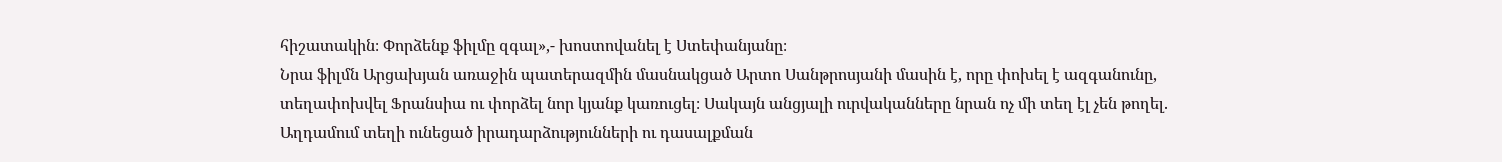հիշատակին։ Փորձենք ֆիլմը զգալ»,- խոստովանել է Ստեփանյանը։
Նրա ֆիլմն Արցախյան առաջին պատերազմին մասնակցած Արտո Սանթրոսյանի մասին է, որը փոխել է ազգանունը, տեղափոխվել Ֆրանսիա ու փորձել նոր կյանք կառուցել։ Սակայն անցյալի ուրվականները նրան ոչ մի տեղ էլ չեն թողել. Աղդամում տեղի ունեցած իրադարձությունների ու դասալքման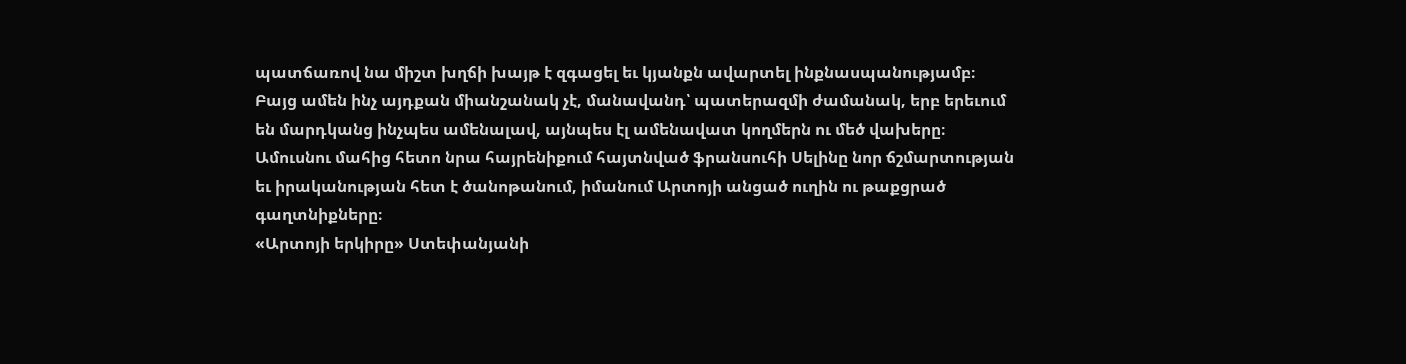պատճառով նա միշտ խղճի խայթ է զգացել եւ կյանքն ավարտել ինքնասպանությամբ։ Բայց ամեն ինչ այդքան միանշանակ չէ, մանավանդ՝ պատերազմի ժամանակ, երբ երեւում են մարդկանց ինչպես ամենալավ, այնպես էլ ամենավատ կողմերն ու մեծ վախերը։
Ամուսնու մահից հետո նրա հայրենիքում հայտնված ֆրանսուհի Սելինը նոր ճշմարտության եւ իրականության հետ է ծանոթանում, իմանում Արտոյի անցած ուղին ու թաքցրած գաղտնիքները։
«Արտոյի երկիրը» Ստեփանյանի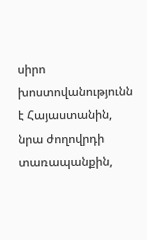սիրո խոստովանությունն է Հայաստանին, նրա ժողովրդի տառապանքին,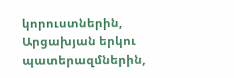կորուստներին, Արցախյան երկու պատերազմներին,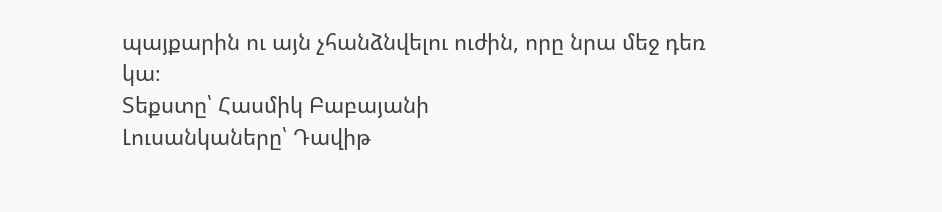պայքարին ու այն չհանձնվելու ուժին, որը նրա մեջ դեռ կա։
Տեքստը՝ Հասմիկ Բաբայանի
Լուսանկաները՝ Դավիթ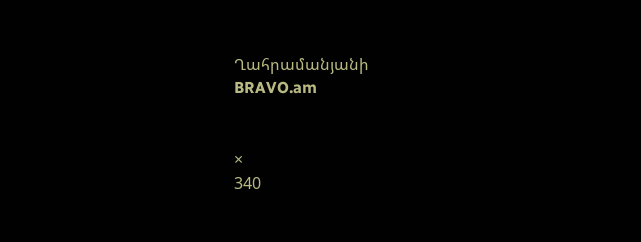Ղահրամանյանի
BRAVO.am


×
340